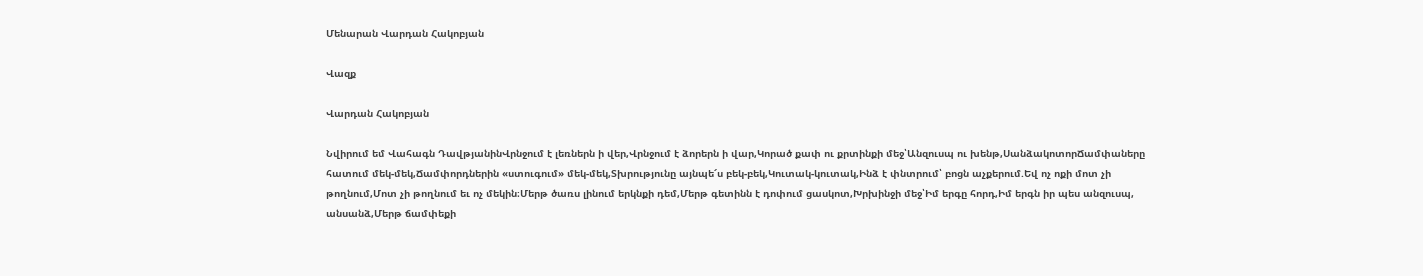Մենարան Վարդան Հակոբյան

Վազք

Վարդան Հակոբյան

Նվիրում եմ Վահագն ԴավթյանինՎրնջում է լեռներն ի վեր,Վրնջում է ձորերն ի վար,Կորած քափ ու քրտինքի մեջ՝Անզուսպ ու խենթ,ՍանձակոտորՃամփաները հատում մեկ-մեկ,Ճամփորդներին «ստուգում» մեկ-մեկ,Տխրությունը այնպե՜ս բեկ-բեկ,Կուտակ-կուտակ,Ինձ է փնտրում՝ բոցն աչքերում.Եվ ոչ ոքի մոտ չի թողնում,Մոտ չի թողնում եւ ոչ մեկին։Մերթ ծառս լինում երկնքի դեմ,Մերթ գետինն է դոփում ցասկոտ,Խրխինջի մեջ՝Իմ երգը հորդ,Իմ երգն իր պես անզուսպ, անսանձ,Մերթ ճամփեքի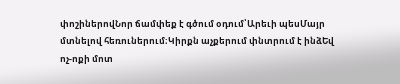փոշիներովՆոր ճամփեք է գծում օդում՝Արեւի պեսՄայր մտնելով հեռուներում։Կիրքն աչքերում փնտրում է ինձԵվ ոչ-ոքի մոտ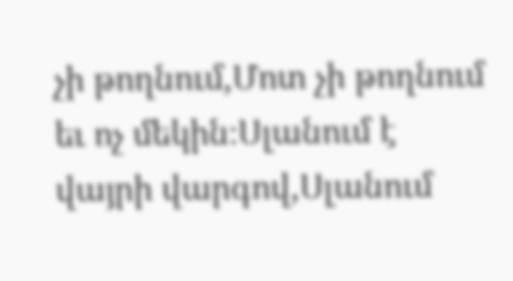չի թողնում,Մոտ չի թողնում եւ ոչ մեկին։Սլանում է վայրի վարգով,Սլանում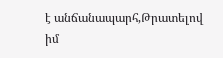է անճանապարհ,Թրատելով իմ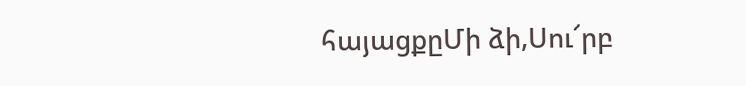հայացքըՄի ձի,Սու՜րբ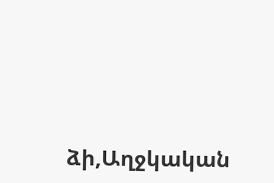ձի,Աղջկական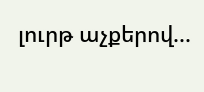լուրթ աչքերով...